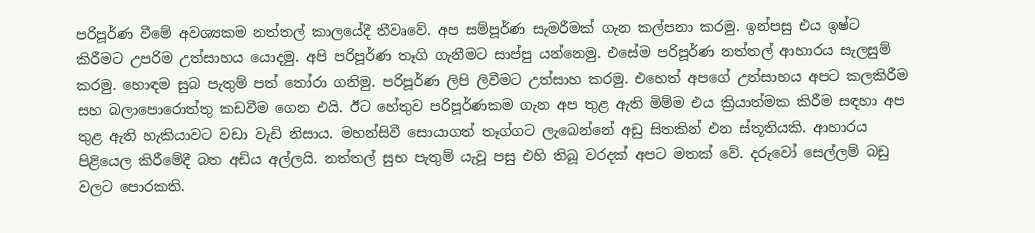පරිපූර්ණ වීමේ අවශ්‍යකම නත්තල් කාලයේදී තීවෘවේ. අප සම්පූර්ණ සැමරීමක් ගැන කල්පනා කරමු. ඉන්පසු එය ඉෂ්ට කිරීමට උපරිම උත්සාහය යොදමු. අපි පරිපූර්ණ තෑගි ගැනීමට සාප්පු යන්නෙමු. එසේම පරිපූර්ණ නත්තල් ආහාරය සැලසුම් කරමු. හොඳම සුබ පැතුම් පත් තෝරා ගනිමු. පරිපූර්ණ ලිපි ලිවීමට උත්සාහ කරමු. එහෙත් අපගේ උත්සාහය අපට කලකිරීම සහ බලාපොරොත්තු කඩවීම ගෙන එයි. ඊට හේතුව පරිපූර්ණකම ගැන අප තුළ ඇති මිම්ම එය ක්‍රියාත්මක කිරීම සඳහා අප තුළ ඇති හැකියාවට වඩා වැඩි නිසාය. මහන්සිවී සොයාගත් තෑග්ගට ලැබෙන්නේ අඩු සිතකින් එන ස්තූතියකි. ආහාරය පිළියෙල කිරීමේදී බත අඩිය අල්ලයි. නත්තල් සුභ පැතුම් යැවූ පසු එහි තිබූ වරදක් අපට මතක් වේ. දරුවෝ සෙල්ලම් බඩු වලට පොරකති.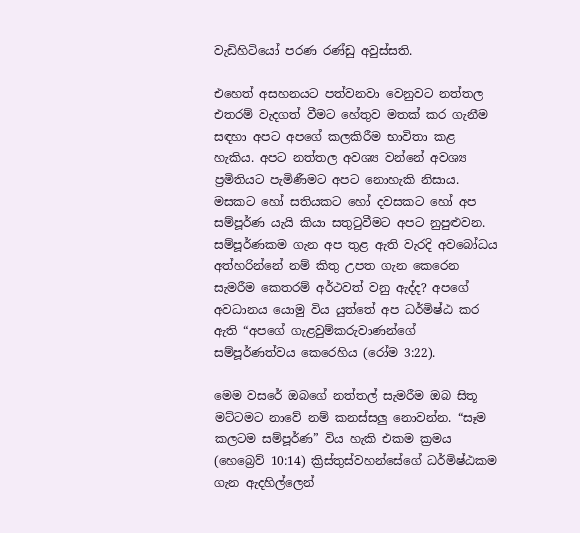වැඩිහිටියෝ පරණ රණ්ඩු අවුස්සති.

එහෙත් අසහනයට පත්වනවා වෙනුවට නත්තල එතරම් වැදගත් වීමට හේතුව මතක් කර ගැනීම සඳහා අපට අපගේ කලකිරීම භාවිතා කළ හැකිය. අපට නත්තල අවශ්‍ය වන්නේ අවශ්‍ය ප්‍රමිතියට පැමිණීමට අපට නොහැකි නිසාය. මසකට හෝ සතියකට හෝ දවසකට හෝ අප සම්පූර්ණ යැයි කියා සතුටුවීමට අපට නුපුළුවන. සම්පූර්ණකම ගැන අප තුළ ඇති වැරදි අවබෝධය අත්හරින්නේ නම් කිතු උපත ගැන කෙරෙන සැමරීම කෙතරම් අර්ථවත් වනු ඇද්ද? අපගේ අවධානය යොමු විය යුත්තේ අප ධර්මිෂ්ඨ කර ඇති “අපගේ ගැළවුම්කරුවාණන්ගේ සම්පූර්ණත්වය කෙරෙහිය (රෝම 3:22).

මෙම වසරේ ඔබගේ නත්තල් සැමරීම ඔබ සිතූ මට්ටමට නාවේ නම් කනස්සලු නොවන්න. “සෑම කලටම සම්පූර්ණ” විය හැකි එකම ක්‍රමය (හෙබ්‍රෙව් 10:14) ක්‍රිස්තුස්වහන්සේගේ ධර්මිෂ්ඨකම ගැන ඇදහිල්ලෙන්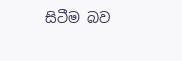සිටීම බව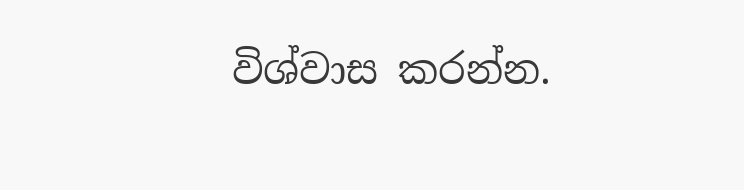විශ්වාස කරන්න.